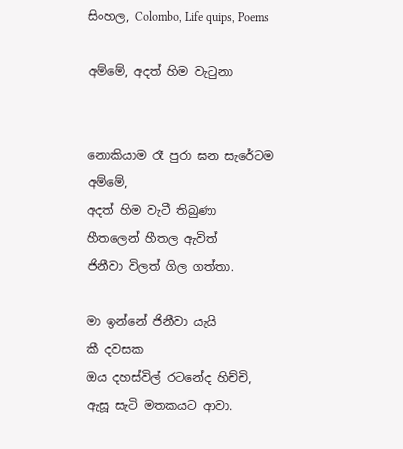සිංහල, Colombo, Life quips, Poems

අම්මේ, අදත් හිම වැටුනා


නොකියාම රෑ පුරා ඝන සැරේටම
අම්මේ,
අදත් හිම වැටී තිබුණා
හීතලෙන් හීතල ඇවිත්
ජිනීවා විලත් ගිල ගත්තා.

මා ඉන්නේ ජිනීවා යැයි
කී දවසක
ඔය දහස්විල් රටනේද හිච්චි,
ඇසූ සැටි මතකයට ආවා.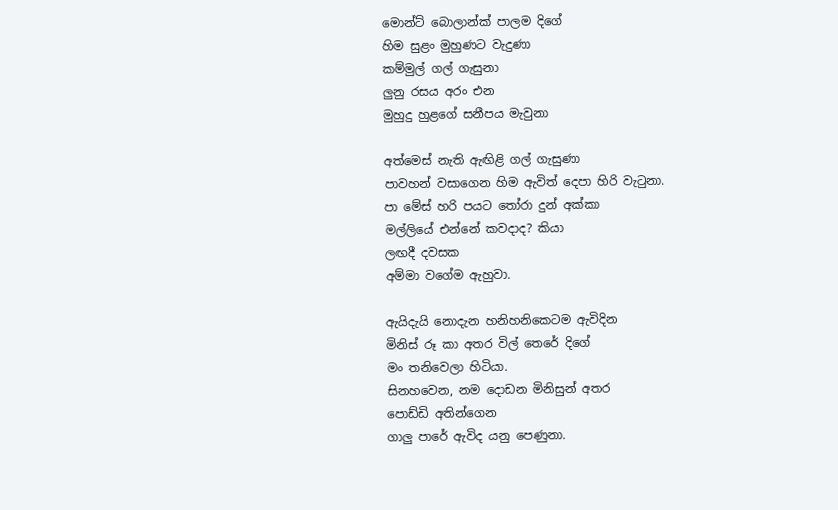මොන්ට් බොලාන්ක් පාලම දිගේ
හිම සුළං මුහුණට වැදුණා
කම්මුල් ගල් ගැසුනා
ලුනු රසය අරං එන
මුහුදු හුළගේ සනීපය මැවුනා

අත්මෙස් නැති ඇඟිළි ගල් ගැසුණා
පාවහන් වසාගෙන හිම ඇවිත් දෙපා හිරි වැටුනා.
පා මේස් හරි පයට තෝරා දුන් අක්කා
මල්ලියේ එන්නේ කවදාද? කියා
ලඟදී දවසක
අම්මා වගේම ඇහුවා.

ඇයිදැයි නොදැන හනිහනිකෙටම ඇවිදින
මිනිස් රූ කා අතර විල් තෙරේ දිගේ
මං තනිවෙලා හිටියා.
සිනහවෙන, නම දොඩන මිනිසුන් අතර
පොඩ්ඩි අතින්ගෙන
ගාලු පාරේ ඇවිද යනු පෙණුනා.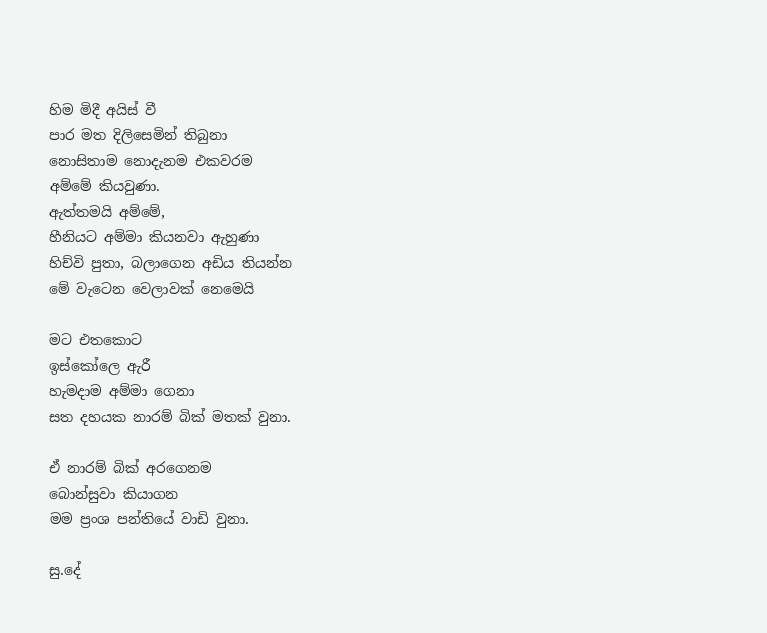හිම මිදී අයිස් වී
පාර මත දිලිසෙමින් තිබුනා
නොසිතාම නොදැනම එකවරම
අම්මේ කියවුණා.
ඇත්තමයි අම්මේ,
හීනියට අම්මා කියනවා ඇහුණා
හිච්වි පුතා, බලාගෙන අඩිය තියන්න
මේ වැටෙන වෙලාවක් නෙමෙයි

මට එතකොට
ඉස්කෝලෙ ඇරී
හැමදාම අම්මා ගෙනා
සත දහයක නාරම් බික් මතක් වුනා.

ඒ නාරම් බික් අරගෙනම
බොන්සුවා කියාගන
මම ප්‍රංශ පන්තියේ වාඩි වුනා.

සු.දේ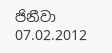ජිනීවා
07.02.2012